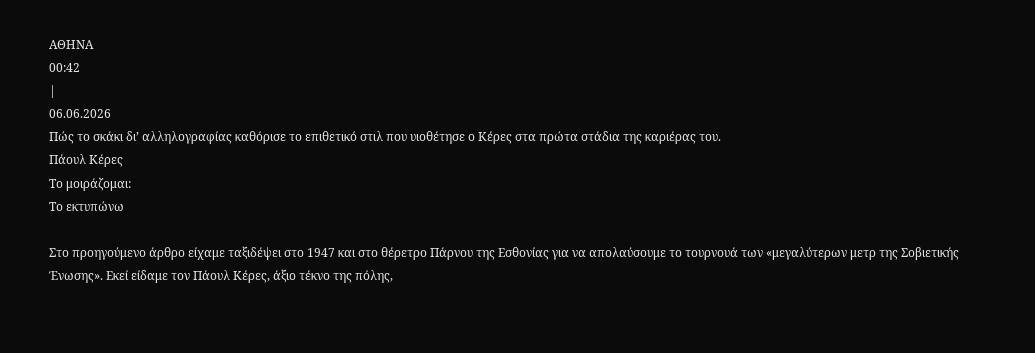ΑΘΗΝΑ
00:42
|
06.06.2026
Πώς το σκάκι δι’ αλληλογραφίας καθόρισε το επιθετικό στιλ που υιοθέτησε ο Κέρες στα πρώτα στάδια της καριέρας του.
Πάουλ Κέρες
Το μοιράζομαι:
Το εκτυπώνω

Στο προηγούμενο άρθρο είχαμε ταξιδέψει στο 1947 και στο θέρετρο Πάρνου της Εσθονίας για να απολαύσουμε το τουρνουά των «μεγαλύτερων μετρ της Σοβιετικής Ένωσης». Εκεί είδαμε τον Πάουλ Κέρες, άξιο τέκνο της πόλης,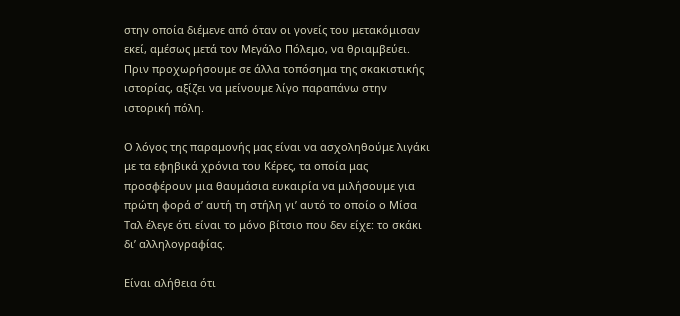στην οποία διέμενε από όταν οι γονείς του μετακόμισαν εκεί, αμέσως μετά τον Μεγάλο Πόλεμο, να θριαμβεύει. Πριν προχωρήσουμε σε άλλα τοπόσημα της σκακιστικής ιστορίας, αξίζει να μείνουμε λίγο παραπάνω στην ιστορική πόλη.

Ο λόγος της παραμονής μας είναι να ασχοληθούμε λιγάκι με τα εφηβικά χρόνια του Κέρες, τα οποία μας προσφέρουν μια θαυμάσια ευκαιρία να μιλήσουμε για πρώτη φορά σ’ αυτή τη στήλη γι’ αυτό το οποίο ο Μίσα Ταλ έλεγε ότι είναι το μόνο βίτσιο που δεν είχε: το σκάκι δι’ αλληλογραφίας.

Είναι αλήθεια ότι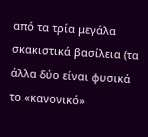από τα τρία μεγάλα σκακιστικά βασίλεια (τα άλλα δύο είναι φυσικά το «κανονικό»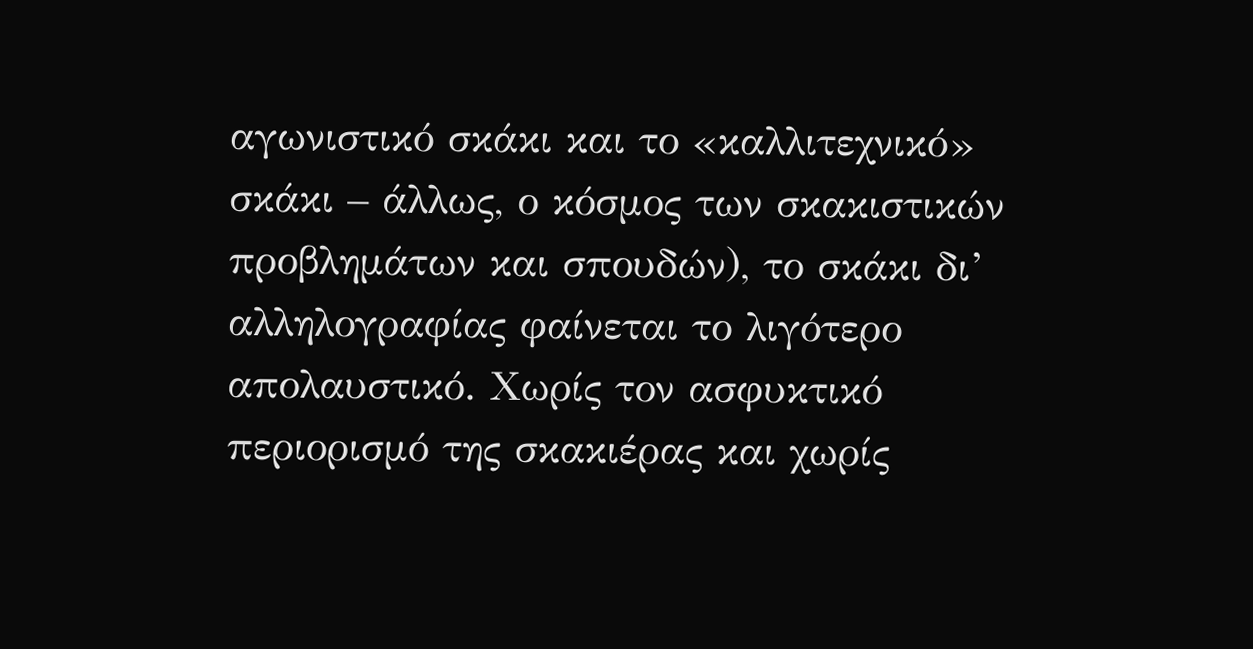αγωνιστικό σκάκι και το «καλλιτεχνικό» σκάκι – άλλως, ο κόσμος των σκακιστικών προβλημάτων και σπουδών), το σκάκι δι’ αλληλογραφίας φαίνεται το λιγότερο απολαυστικό. Χωρίς τον ασφυκτικό περιορισμό της σκακιέρας και χωρίς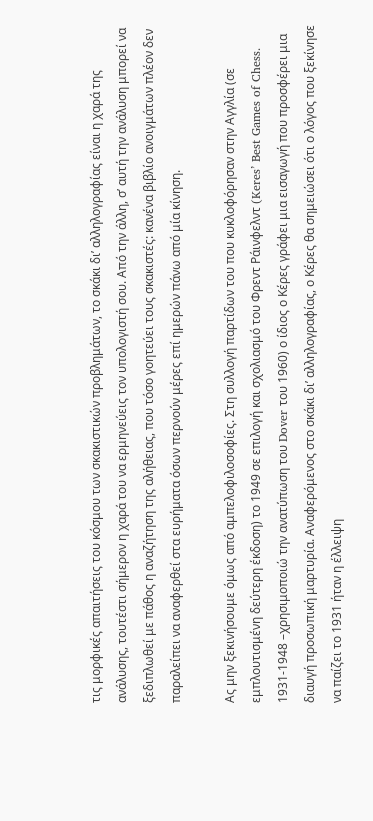τις μορφικές απαιτήσεις του κόσμου των σκακιστικών προβλημάτων, το σκάκι δι’ αλληλογραφίας είναι η χαρά της ανάλυσης, τουτέστι σήμερον η χαρά του να ερμηνεύεις τον υπολογιστή σου. Από την άλλη, σ’ αυτή την ανάλυση μπορεί να ξεδιπλωθεί με πάθος η αναζήτηση της αλήθειας, που τόσο γοητεύει τους σκακιστές: κανένα βιβλίο ανοιγμάτων πλέον δεν παραλείπει να αναφερθεί στα ευρήματα όσων περνούν μέρες επί ημερών πάνω από μία κίνηση.

Ας μην ξεκινήσουμε όμως από αμπελοφιλοσοφίες. Στη συλλογή παρτίδων του που κυκλοφόρησαν στην Αγγλία (σε εμπλουτισμένη δεύτερη έκδοση) το 1949 σε επιλογή και σχολιασμό του Φρεντ Ράινφελντ (Keres’ Best Games of Chess. 1931-1948 –χρησιμοποιώ την ανατύπωση του Dover του 1960) ο ίδιος ο Κέρες γράφει μια εισαγωγή που προσφέρει μια διαυγή προσωπική μαρτυρία. Αναφερόμενος στο σκάκι δι’ αλληλογραφίας, ο Κέρες θα σημειώσει ότι ο λόγος που ξεκίνησε να παίζει το 1931 ήταν η έλλειψη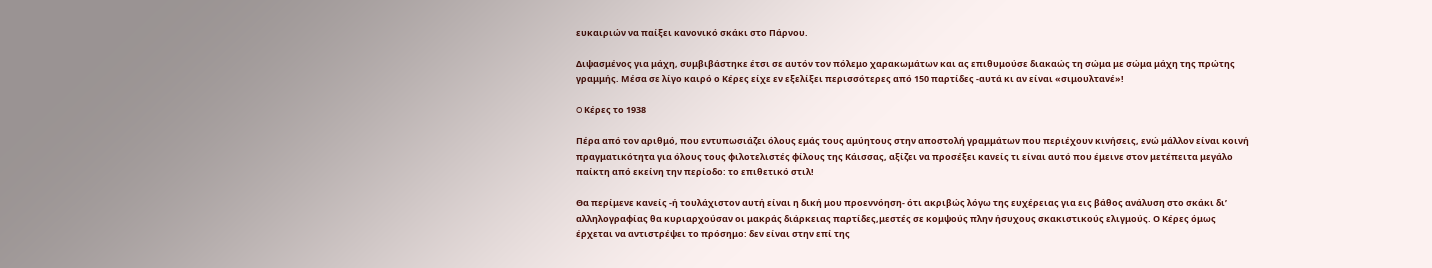ευκαιριών να παίξει κανονικό σκάκι στο Πάρνου.

Διψασμένος για μάχη, συμβιβάστηκε έτσι σε αυτόν τον πόλεμο χαρακωμάτων και ας επιθυμούσε διακαώς τη σώμα με σώμα μάχη της πρώτης γραμμής. Μέσα σε λίγο καιρό ο Κέρες είχε εν εξελίξει περισσότερες από 150 παρτίδες -αυτά κι αν είναι «σιμουλτανέ»!

O Κέρες το 1938

Πέρα από τον αριθμό, που εντυπωσιάζει όλους εμάς τους αμύητους στην αποστολή γραμμάτων που περιέχουν κινήσεις, ενώ μάλλον είναι κοινή πραγματικότητα για όλους τους φιλοτελιστές φίλους της Κάισσας, αξίζει να προσέξει κανείς τι είναι αυτό που έμεινε στον μετέπειτα μεγάλο παίκτη από εκείνη την περίοδο: το επιθετικό στιλ!

Θα περίμενε κανείς -ή τουλάχιστον αυτή είναι η δική μου προεννόηση- ότι ακριβώς λόγω της ευχέρειας για εις βάθος ανάλυση στο σκάκι δι’ αλληλογραφίας θα κυριαρχούσαν οι μακράς διάρκειας παρτίδες,μεστές σε κομψούς πλην ήσυχους σκακιστικούς ελιγμούς. Ο Κέρες όμως έρχεται να αντιστρέψει το πρόσημο: δεν είναι στην επί της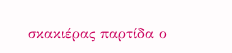σκακιέρας παρτίδα ο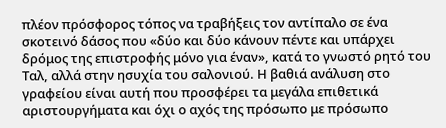πλέον πρόσφορος τόπος να τραβήξεις τον αντίπαλο σε ένα σκοτεινό δάσος που «δύο και δύο κάνουν πέντε και υπάρχει δρόμος της επιστροφής μόνο για έναν», κατά το γνωστό ρητό του Ταλ, αλλά στην ησυχία του σαλονιού. Η βαθιά ανάλυση στο γραφείου είναι αυτή που προσφέρει τα μεγάλα επιθετικά αριστουργήματα και όχι ο αχός της πρόσωπο με πρόσωπο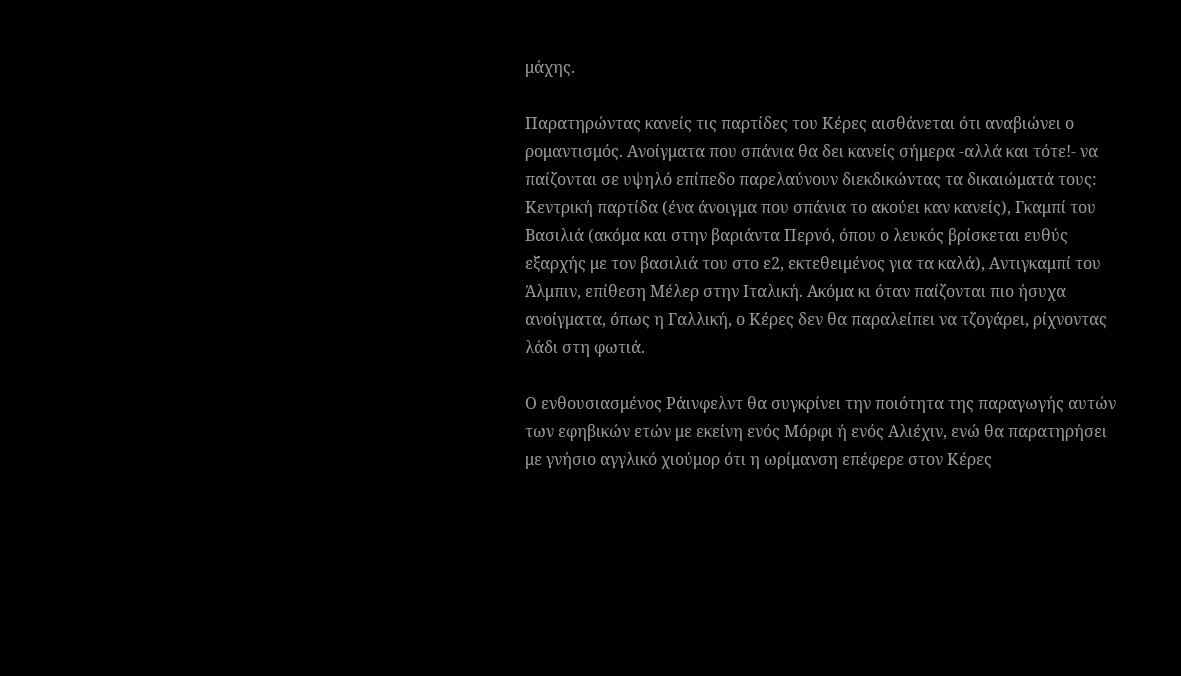μάχης.

Παρατηρώντας κανείς τις παρτίδες του Κέρες αισθάνεται ότι αναβιώνει ο ρομαντισμός. Ανοίγματα που σπάνια θα δει κανείς σήμερα -αλλά και τότε!- να παίζονται σε υψηλό επίπεδο παρελαύνουν διεκδικώντας τα δικαιώματά τους: Κεντρική παρτίδα (ένα άνοιγμα που σπάνια το ακούει καν κανείς), Γκαμπί του Βασιλιά (ακόμα και στην βαριάντα Περνό, όπου ο λευκός βρίσκεται ευθύς εξαρχής με τον βασιλιά του στο ε2, εκτεθειμένος για τα καλά), Αντιγκαμπί του Άλμπιν, επίθεση Μέλερ στην Ιταλική. Ακόμα κι όταν παίζονται πιο ήσυχα ανοίγματα, όπως η Γαλλική, ο Κέρες δεν θα παραλείπει να τζογάρει, ρίχνοντας λάδι στη φωτιά.

Ο ενθουσιασμένος Ράινφελντ θα συγκρίνει την ποιότητα της παραγωγής αυτών των εφηβικών ετών με εκείνη ενός Μόρφι ή ενός Αλιέχιν, ενώ θα παρατηρήσει με γνήσιο αγγλικό χιούμορ ότι η ωρίμανση επέφερε στον Κέρες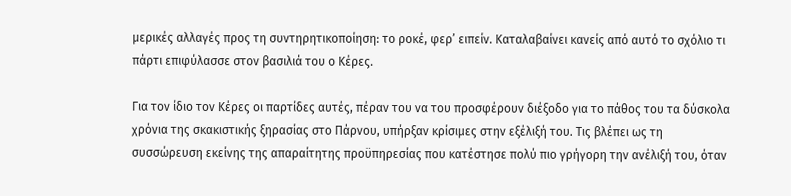μερικές αλλαγές προς τη συντηρητικοποίηση: το ροκέ, φερ’ ειπείν. Καταλαβαίνει κανείς από αυτό το σχόλιο τι πάρτι επιφύλασσε στον βασιλιά του ο Κέρες.

Για τον ίδιο τον Κέρες οι παρτίδες αυτές, πέραν του να του προσφέρουν διέξοδο για το πάθος του τα δύσκολα χρόνια της σκακιστικής ξηρασίας στο Πάρνου, υπήρξαν κρίσιμες στην εξέλιξή του. Τις βλέπει ως τη συσσώρευση εκείνης της απαραίτητης προϋπηρεσίας που κατέστησε πολύ πιο γρήγορη την ανέλιξή του, όταν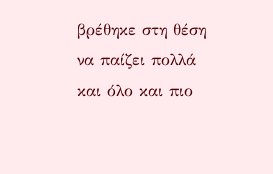βρέθηκε στη θέση να παίζει πολλά και όλο και πιο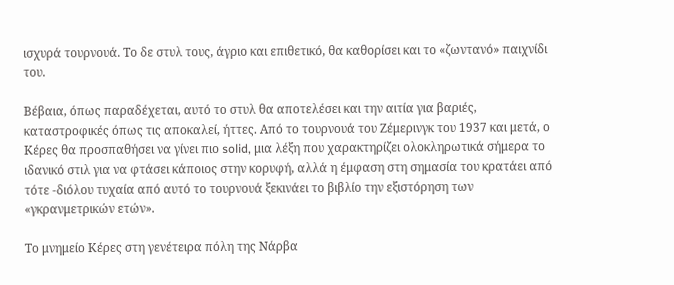ισχυρά τουρνουά. Το δε στυλ τους, άγριο και επιθετικό, θα καθορίσει και το «ζωντανό» παιχνίδι του.

Βέβαια, όπως παραδέχεται, αυτό το στυλ θα αποτελέσει και την αιτία για βαριές, καταστροφικές όπως τις αποκαλεί, ήττες. Από το τουρνουά του Ζέμερινγκ του 1937 και μετά, ο Κέρες θα προσπαθήσει να γίνει πιο solid, μια λέξη που χαρακτηρίζει ολοκληρωτικά σήμερα το ιδανικό στιλ για να φτάσει κάποιος στην κορυφή, αλλά η έμφαση στη σημασία του κρατάει από τότε -διόλου τυχαία από αυτό το τουρνουά ξεκινάει το βιβλίο την εξιστόρηση των «γκρανμετρικών ετών».

Το μνημείο Κέρες στη γενέτειρα πόλη της Νάρβα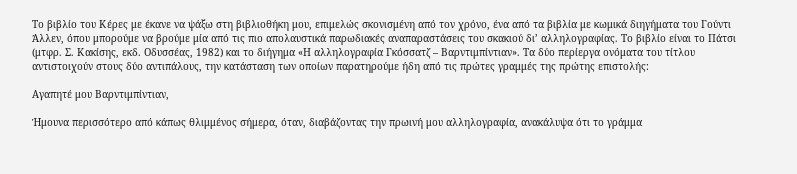Το βιβλίο του Κέρες με έκανε να ψάξω στη βιβλιοθήκη μου, επιμελώς σκονισμένη από τον χρόνο, ένα από τα βιβλία με κωμικά διηγήματα του Γούντι Άλλεν, όπου μπορούμε να βρούμε μία από τις πιο απολαυστικά παρωδιακές αναπαραστάσεις του σκακιού δι’ αλληλογραφίας. Το βιβλίο είναι το Πάτσι (μτφρ. Σ. Κακίσης, εκδ. Οδυσσέας, 1982) και το διήγημα «Η αλληλογραφία Γκόσσατζ – Βαρντιμπίντιαν». Τα δύο περίεργα ονόματα του τίτλου αντιστοιχούν στους δύο αντιπάλους, την κατάσταση των οποίων παρατηρούμε ήδη από τις πρώτες γραμμές της πρώτης επιστολής:

Αγαπητέ μου Βαρντιμπίντιαν,

Ήμουνα περισσότερο από κάπως θλιμμένος σήμερα, όταν, διαβάζοντας την πρωινή μου αλληλογραφία, ανακάλυψα ότι το γράμμα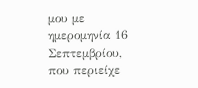μου με ημερομηνία 16 Σεπτεμβρίου, που περιείχε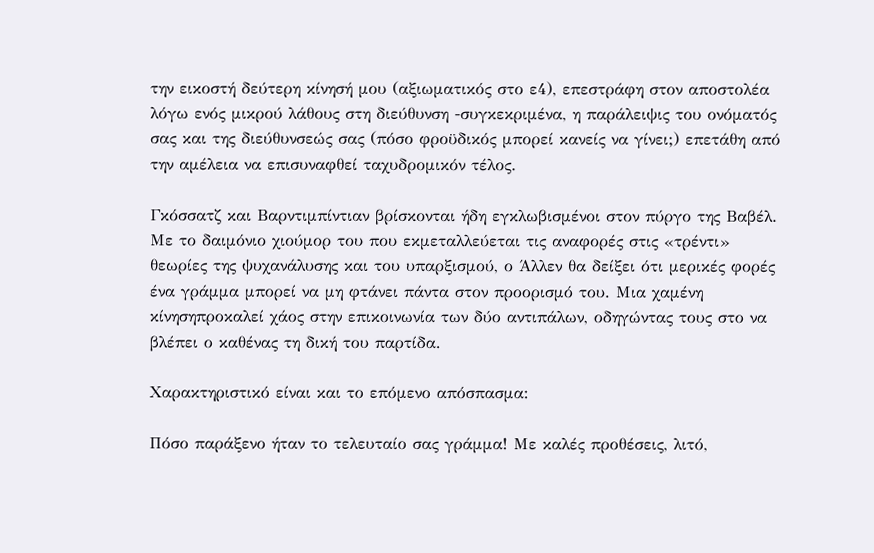την εικοστή δεύτερη κίνησή μου (αξιωματικός στο ε4), επεστράφη στον αποστολέα λόγω ενός μικρού λάθους στη διεύθυνση -συγκεκριμένα, η παράλειψις του ονόματός σας και της διεύθυνσεώς σας (πόσο φροϋδικός μπορεί κανείς να γίνει;) επετάθη από την αμέλεια να επισυναφθεί ταχυδρομικόν τέλος.

Γκόσσατζ και Βαρντιμπίντιαν βρίσκονται ήδη εγκλωβισμένοι στον πύργο της Βαβέλ. Με το δαιμόνιο χιούμορ του που εκμεταλλεύεται τις αναφορές στις «τρέντι» θεωρίες της ψυχανάλυσης και του υπαρξισμού, ο Άλλεν θα δείξει ότι μερικές φορές ένα γράμμα μπορεί να μη φτάνει πάντα στον προορισμό του. Μια χαμένη κίνησηπροκαλεί χάος στην επικοινωνία των δύο αντιπάλων, οδηγώντας τους στο να βλέπει ο καθένας τη δική του παρτίδα.

Χαρακτηριστικό είναι και το επόμενο απόσπασμα:

Πόσο παράξενο ήταν το τελευταίο σας γράμμα! Με καλές προθέσεις, λιτό,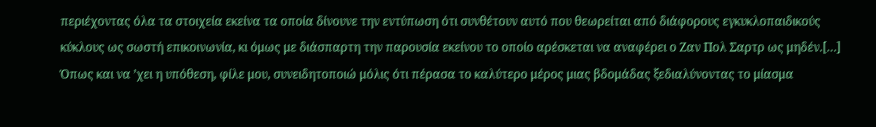περιέχοντας όλα τα στοιχεία εκείνα τα οποία δίνουνε την εντύπωση ότι συνθέτουν αυτό που θεωρείται από διάφορους εγκυκλοπαιδικούς κύκλους ως σωστή επικοινωνία, κι όμως με διάσπαρτη την παρουσία εκείνου το οποίο αρέσκεται να αναφέρει ο Ζαν Πολ Σαρτρ ως μηδέν.[…] Όπως και να ’χει η υπόθεση, φίλε μου, συνειδητοποιώ μόλις ότι πέρασα το καλύτερο μέρος μιας βδομάδας ξεδιαλύνοντας το μίασμα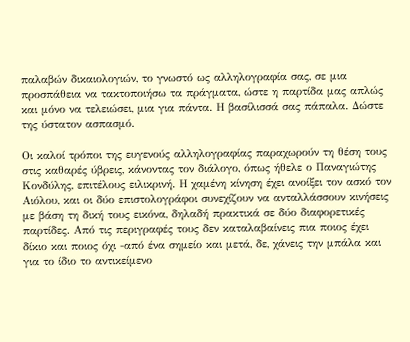παλαβών δικαιολογιών, το γνωστό ως αλληλογραφία σας, σε μια προσπάθεια να τακτοποιήσω τα πράγματα, ώστε η παρτίδα μας απλώς και μόνο να τελειώσει, μια για πάντα. Η βασίλισσά σας πάπαλα. Δώστε της ύστατον ασπασμό.

Οι καλοί τρόποι της ευγενούς αλληλογραφίας παραχωρούν τη θέση τους στις καθαρές ύβρεις, κάνοντας τον διάλογο, όπως ήθελε ο Παναγιώτης Κονδύλης, επιτέλους ειλικρινή. Η χαμένη κίνηση έχει ανοίξει τον ασκό τον Αιόλου, και οι δύο επιστολογράφοι συνεχίζουν να ανταλλάσσουν κινήσεις με βάση τη δική τους εικόνα, δηλαδή πρακτικά σε δύο διαφορετικές παρτίδες. Από τις περιγραφές τους δεν καταλαβαίνεις πια ποιος έχει δίκιο και ποιος όχι -από ένα σημείο και μετά, δε, χάνεις την μπάλα και για το ίδιο το αντικείμενο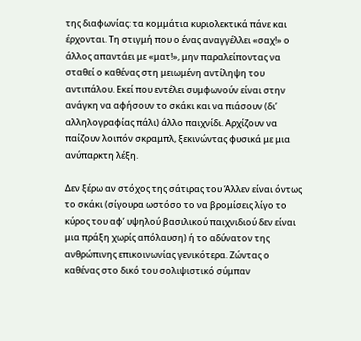της διαφωνίας: τα κομμάτια κυριολεκτικά πάνε και έρχονται. Τη στιγμή που ο ένας αναγγέλλει «σαχ!» ο άλλος απαντάει με «ματ!», μην παραλείποντας να σταθεί ο καθένας στη μειωμένη αντίληψη του αντιπάλου. Εκεί που εντέλει συμφωνούν είναι στην ανάγκη να αφήσουν το σκάκι και να πιάσουν (δι’ αλληλογραφίας πάλι) άλλο παιχνίδι. Αρχίζουν να παίζουν λοιπόν σκραμπλ, ξεκινώντας φυσικά με μια ανύπαρκτη λέξη.

Δεν ξέρω αν στόχος της σάτιρας του Άλλεν είναι όντως το σκάκι (σίγουρα ωστόσο το να βρομίσεις λίγο το κύρος του αφ’ υψηλού βασιλικού παιχνιδιού δεν είναι μια πράξη χωρίς απόλαυση) ή το αδύνατον της ανθρώπινης επικοινωνίας γενικότερα. Ζώντας ο καθένας στο δικό του σολιψιστικό σύμπαν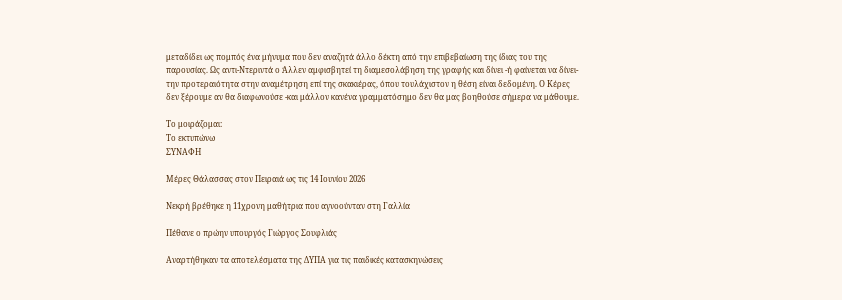μεταδίδει ως πομπός ένα μήνυμα που δεν αναζητά άλλο δέκτη από την επιβεβαίωση της ίδιας του της παρουσίας. Ως αντι-Ντεριντά ο Άλλεν αμφισβητεί τη διαμεσολάβηση της γραφής και δίνει -ή φαίνεται να δίνει- την προτεραιότητα στην αναμέτρηση επί της σκακιέρας, όπου τουλάχιστον η θέση είναι δεδομένη. Ο Κέρες δεν ξέρουμε αν θα διαφωνούσε -και μάλλον κανένα γραμματόσημο δεν θα μας βοηθούσε σήμερα να μάθουμε.

Το μοιράζομαι:
Το εκτυπώνω
ΣΥΝΑΦΗ

Μέρες Θάλασσας στον Πειραιά ως τις 14 Ιουνίου 2026

Νεκρή βρέθηκε η 11χρονη μαθήτρια που αγνοούνταν στη Γαλλία

Πέθανε ο πρώην υπουργός Γιώργος Σουφλιάς

Αναρτήθηκαν τα αποτελέσματα της ΔΥΠΑ για τις παιδικές κατασκηνώσεις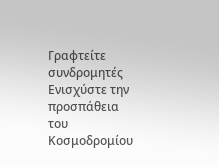Γραφτείτε συνδρομητές
Ενισχύστε την προσπάθεια του Κοσμοδρομίου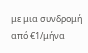με μια συνδρομή από €1/μήνα